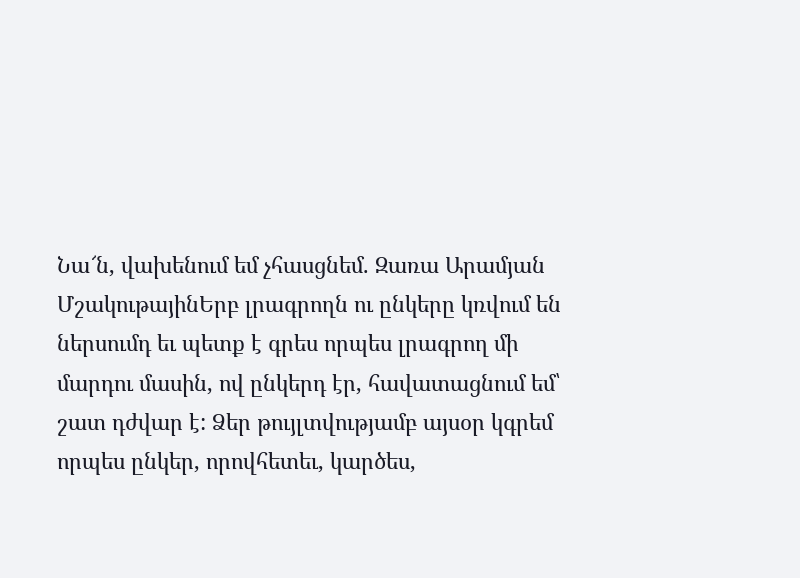Նա՜ն, վախենում եմ չհասցնեմ. Զառա Արամյան
ՄշակութայինԵրբ լրագրողն ու ընկերը կռվում են ներսումդ եւ պետք է գրես որպես լրագրող մի մարդու մասին, ով ընկերդ էր, հավատացնում եմ՝ շատ դժվար է: Ձեր թույլտվությամբ այսօր կգրեմ որպես ընկեր, որովհետեւ, կարծես,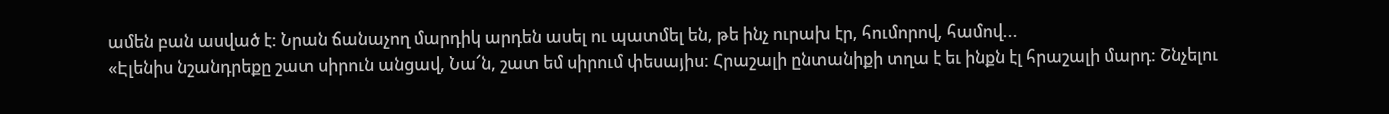ամեն բան ասված է: Նրան ճանաչող մարդիկ արդեն ասել ու պատմել են, թե ինչ ուրախ էր, հումորով, համով...
«Էլենիս նշանդրեքը շատ սիրուն անցավ, Նա՜ն, շատ եմ սիրում փեսայիս: Հրաշալի ընտանիքի տղա է եւ ինքն էլ հրաշալի մարդ: Շնչելու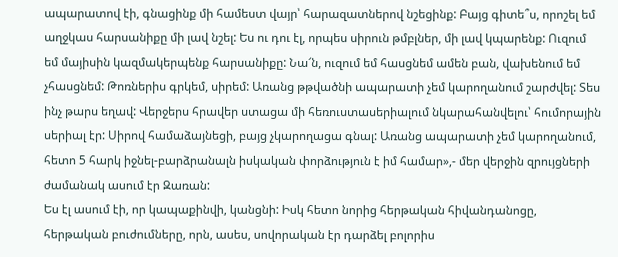ապարատով էի, գնացինք մի համեստ վայր՝ հարազատներով նշեցինք: Բայց գիտե՞ս, որոշել եմ աղջկաս հարսանիքը մի լավ նշել: Ես ու դու էլ, որպես սիրուն թմբլներ, մի լավ կպարենք: Ուզում եմ մայիսին կազմակերպենք հարսանիքը: Նա՜ն, ուզում եմ հասցնեմ ամեն բան, վախենում եմ չհասցնեմ: Թոռներիս գրկեմ, սիրեմ: Առանց թթվածնի ապարատի չեմ կարողանում շարժվել: Տես ինչ թարս եղավ: Վերջերս հրավեր ստացա մի հեռուստասերիալում նկարահանվելու՝ հումորային սերիալ էր: Սիրով համաձայնեցի, բայց չկարողացա գնալ: Առանց ապարատի չեմ կարողանում, հետո 5 հարկ իջնել-բարձրանալն իսկական փորձություն է իմ համար»,- մեր վերջին զրույցների ժամանակ ասում էր Զառան:
Ես էլ ասում էի, որ կապաքինվի, կանցնի: Իսկ հետո նորից հերթական հիվանդանոցը, հերթական բուժումները, որն, ասես, սովորական էր դարձել բոլորիս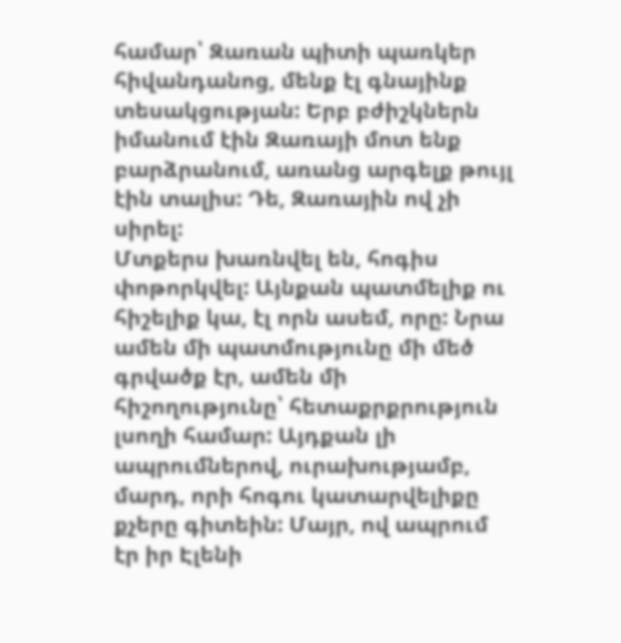համար՝ Զառան պիտի պառկեր հիվանդանոց, մենք էլ գնայինք տեսակցության: Երբ բժիշկներն իմանում էին Զառայի մոտ ենք բարձրանում, առանց արգելք թույլ էին տալիս: Դե, Զառային ով չի սիրել:
Մտքերս խառնվել են, հոգիս փոթորկվել: Այնքան պատմելիք ու հիշելիք կա, էլ որն ասեմ, որը: Նրա ամեն մի պատմությունը մի մեծ գրվածք էր, ամեն մի հիշողությունը՝ հետաքրքրություն լսողի համար: Այդքան լի ապրումներով, ուրախությամբ, մարդ, որի հոգու կատարվելիքը քչերը գիտեին: Մայր, ով ապրում էր իր Էլենի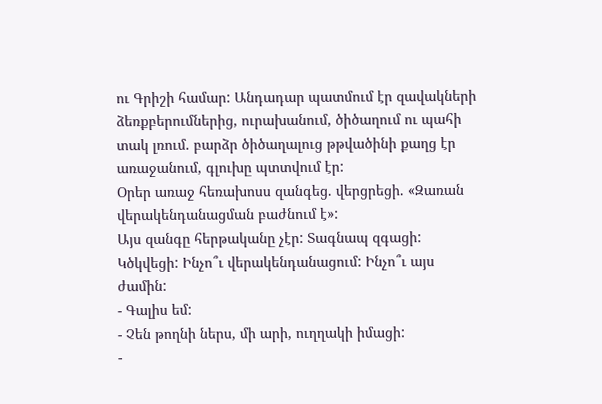ու Գրիշի համար: Անդադար պատմում էր զավակների ձեռքբերումներից, ուրախանում, ծիծաղում ու պահի տակ լռում. բարձր ծիծաղալուց թթվածինի քաղց էր առաջանում, գլուխը պտտվում էր:
Օրեր առաջ հեռախոսս զանգեց. վերցրեցի. «Զառան վերակենդանացման բաժնում է»:
Այս զանգը հերթականը չէր: Տագնապ զգացի: Կծկվեցի: Ինչո՞ւ վերակենդանացում: Ինչո՞ւ այս ժամին:
- Գալիս եմ:
- Չեն թողնի ներս, մի արի, ուղղակի իմացի:
-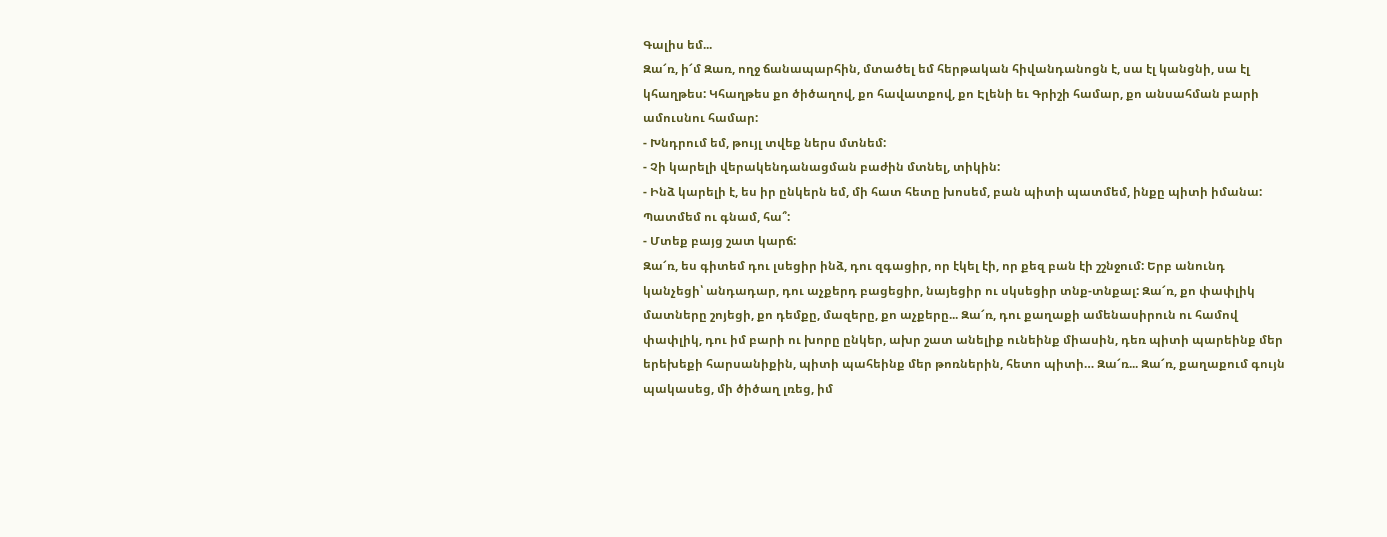Գալիս եմ...
Զա՜ռ, ի՜մ Զառ, ողջ ճանապարհին, մտածել եմ հերթական հիվանդանոցն է, սա էլ կանցնի, սա էլ կհաղթես: Կհաղթես քո ծիծաղով, քո հավատքով, քո Էլենի եւ Գրիշի համար, քո անսահման բարի ամուսնու համար:
- Խնդրում եմ, թույլ տվեք ներս մտնեմ:
- Չի կարելի վերակենդանացման բաժին մտնել, տիկին:
- Ինձ կարելի է, ես իր ընկերն եմ, մի հատ հետը խոսեմ, բան պիտի պատմեմ, ինքը պիտի իմանա: Պատմեմ ու գնամ, հա՞:
- Մտեք բայց շատ կարճ:
Զա՜ռ, ես գիտեմ դու լսեցիր ինձ, դու զգացիր, որ էկել էի, որ քեզ բան էի շշնջում: Երբ անունդ կանչեցի՝ անդադար, դու աչքերդ բացեցիր, նայեցիր ու սկսեցիր տնք-տնքալ: Զա՜ռ, քո փափլիկ մատները շոյեցի, քո դեմքը, մազերը, քո աչքերը... Զա՜ռ, դու քաղաքի ամենասիրուն ու համով փափլիկ, դու իմ բարի ու խորը ընկեր, ախր շատ անելիք ունեինք միասին, դեռ պիտի պարեինք մեր երեխեքի հարսանիքին, պիտի պահեինք մեր թոռներին, հետո պիտի… Զա՜ռ... Զա՜ռ, քաղաքում գույն պակասեց, մի ծիծաղ լռեց, իմ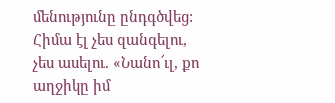մենությունը ընդգծվեց: Հիմա էլ չես զանգելու, չես ասելու. «Նանո՜ւլ, քո աղջիկը իմ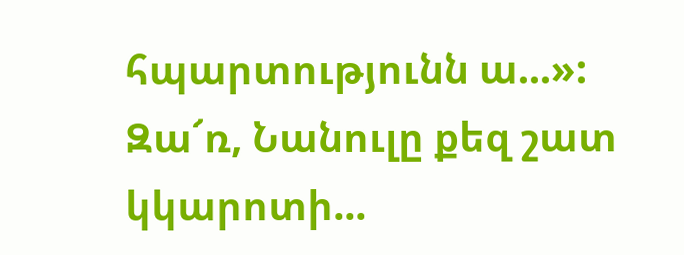հպարտությունն ա...»:
Զա՜ռ, Նանուլը քեզ շատ կկարոտի...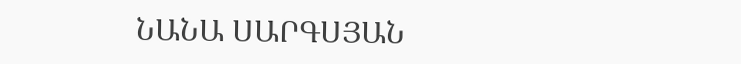ՆԱՆԱ ՍԱՐԳՍՅԱՆ